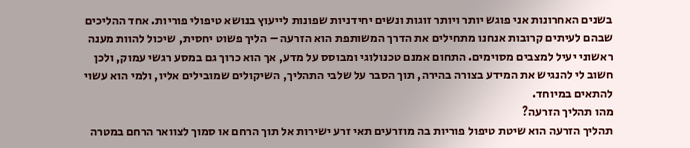בשנים האחרונות אני פוגש יותר ויותר זוגות ונשים יחידניות שפונות לייעוץ בנושא טיפולי פוריות. אחד ההליכים שבהם לעיתים קרובות אנחנו מתחילים את הדרך המשותפת הוא הזרעה – הליך פשוט יחסית, שיכול להוות מענה ראשוני יעיל למצבים מסוימים. התחום אמנם טכנולוגי ומבוסס על מדע, אך הוא כרוך גם במסע רגשי עמוק, ולכן חשוב לי להנגיש את המידע בצורה בהירה, תוך הסבר על שלבי התהליך, השיקולים שמובילים אליו, ולמי הוא עשוי להתאים במיוחד.
מהו תהליך הזרעה?
תהליך הזרעה הוא שיטת טיפול פוריות בה מוזרעים תאי זרע ישירות אל תוך הרחם או סמוך לצוואר הרחם במטרה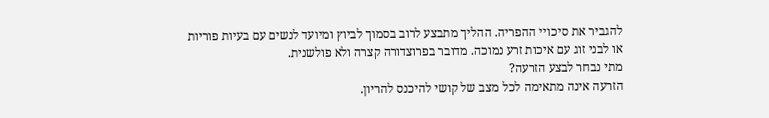להגביר את סיכויי ההפריה. ההליך מתבצע לרוב בסמוך לביוץ ומיועד לנשים עם בעיות פוריות או לבני זוג עם איכות זרע נמוכה. מדובר בפרוצדורה קצרה ולא פולשנית.
מתי נבחר לבצע הזרעה?
הזרעה אינה מתאימה לכל מצב של קושי להיכנס להריון.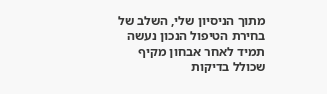מתוך הניסיון שלי, השלב של בחירת הטיפול הנכון נעשה תמיד לאחר אבחון מקיף שכולל בדיקות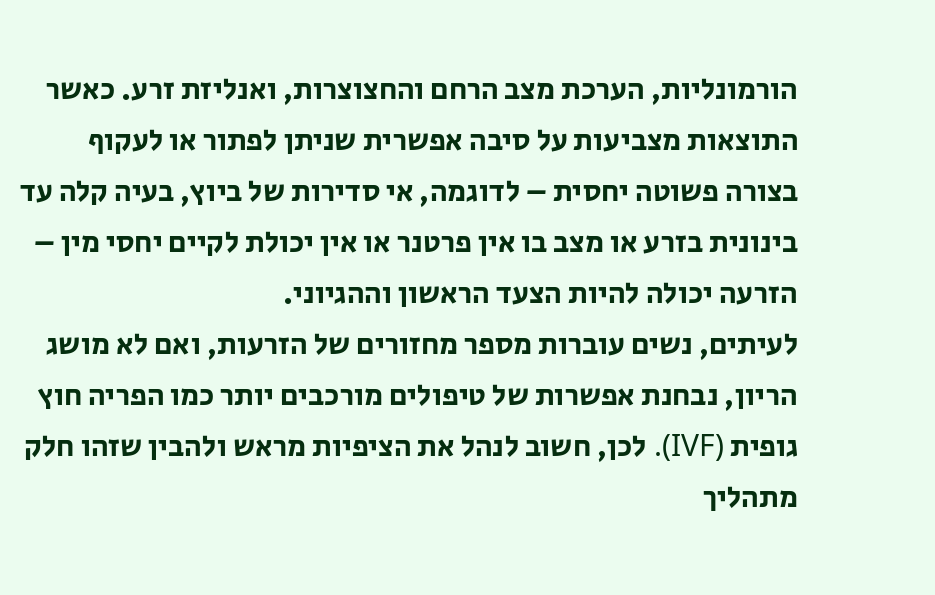הורמונליות, הערכת מצב הרחם והחצוצרות, ואנליזת זרע. כאשר התוצאות מצביעות על סיבה אפשרית שניתן לפתור או לעקוף בצורה פשוטה יחסית – לדוגמה, אי סדירות של ביוץ, בעיה קלה עד בינונית בזרע או מצב בו אין פרטנר או אין יכולת לקיים יחסי מין – הזרעה יכולה להיות הצעד הראשון וההגיוני.
לעיתים, נשים עוברות מספר מחזורים של הזרעות, ואם לא מושג הריון, נבחנת אפשרות של טיפולים מורכבים יותר כמו הפריה חוץ גופית (IVF). לכן, חשוב לנהל את הציפיות מראש ולהבין שזהו חלק מתהליך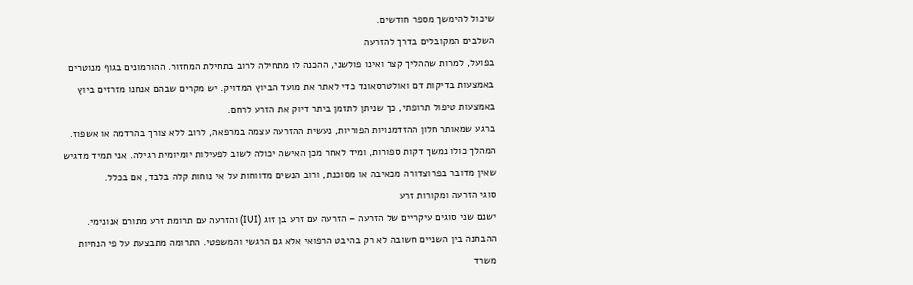שיכול להימשך מספר חודשים.
השלבים המקובלים בדרך להזרעה
בפועל, למרות שההליך קצר ואינו פולשני, ההכנה לו מתחילה לרוב בתחילת המחזור. ההורמונים בגוף מנוטרים באמצעות בדיקות דם ואולטרסאונד כדי לאתר את מועד הביוץ המדויק. יש מקרים שבהם אנחנו מזרזים ביוץ באמצעות טיפול תרופתי, כך שניתן לתזמן ביתר דיוק את הזרע לרחם.
ברגע שמאותר חלון ההזדמנויות הפוריות, נעשית ההזרעה עצמה במרפאה, לרוב ללא צורך בהרדמה או אשפוז. המהלך כולו נמשך דקות ספורות, ומיד לאחר מכן האישה יכולה לשוב לפעילות יומיומית רגילה. אני תמיד מדגיש שאין מדובר בפרוצדורה מכאיבה או מסוכנת, ורוב הנשים מדווחות על אי נוחות קלה בלבד, אם בכלל.
סוגי הזרעה ומקורות זרע
ישנם שני סוגים עיקריים של הזרעה – הזרעה עם זרע בן זוג (IUI) והזרעה עם תרומת זרע מתורם אנונימי. ההבחנה בין השניים חשובה לא רק בהיבט הרפואי אלא גם הרגשי והמשפטי. התרומה מתבצעת על פי הנחיות משרד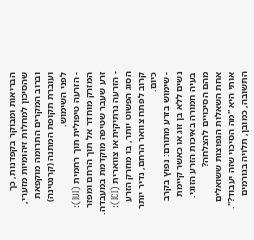הבריאות ומבוקר בקפדנות, כך שהסיכון למחלות זיהומיות מזערי, וברוב המקרים התרומה מוקפאת ועוברת תקופת המתנה (קרנטינה) לפני השימוש.
- הזרעה טיפולית תוך רחמית (IUI): המזרק מוחדר אל תוך הרחם ומפזר זרע שעבר שטיפה מוקדמת במעבדה.
- הזרעה נרתיקית או צווארית (ICI): הסוג הפשוט יותר, בו מוזרק הזרע קרוב לפתח צוואר הרחם, נדיר יותר כיום.
- שימוש בזרע מתורם: נפוץ בקרב נשים ללא בן זוג או כאשר קיימת בעיה חמורה באיכות הזרע הזוגי.
מהם הסיכויים להצלחה?
אחת השאלות הנפוצות ששואלים אותי היא "מה הסיכוי שזה יעבוד?". התשובה, כמובן, תלויה בגורמים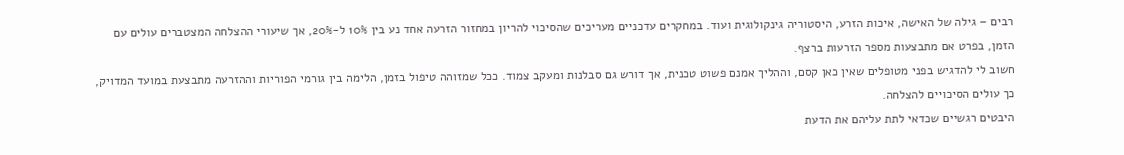רבים – גילה של האישה, איכות הזרע, היסטוריה גינקולוגית ועוד. במחקרים עדכניים מעריכים שהסיכוי להריון במחזור הזרעה אחד נע בין 10% ל-20%, אך שיעורי ההצלחה המצטברים עולים עם הזמן, בפרט אם מתבצעות מספר הזרעות ברצף.
חשוב לי להדגיש בפני מטופלים שאין כאן קסם, וההליך אמנם פשוט טכנית, אך דורש גם סבלנות ומעקב צמוד. ככל שמזוהה טיפול בזמן, הלימה בין גורמי הפוריות וההזרעה מתבצעת במועד המדויק, כך עולים הסיכויים להצלחה.
היבטים רגשיים שכדאי לתת עליהם את הדעת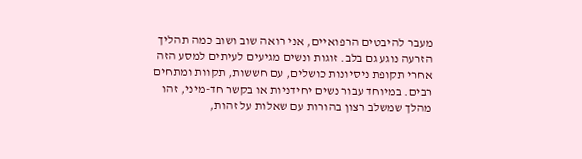מעבר להיבטים הרפואיים, אני רואה שוב ושוב כמה תהליך הזרעה נוגע גם בלב. זוגות ונשים מגיעים לעיתים למסע הזה אחרי תקופת ניסיונות כושלים, עם חששות, תקוות ומתחים רבים. במיוחד עבור נשים יחידניות או בקשר חד-מיני, זהו מהלך שמשלב רצון בהורות עם שאלות על זהות,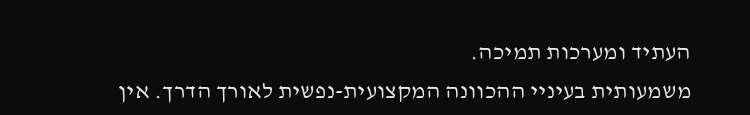העתיד ומערכות תמיכה.
משמעותית בעיניי ההכוונה המקצועית-נפשית לאורך הדרך. אין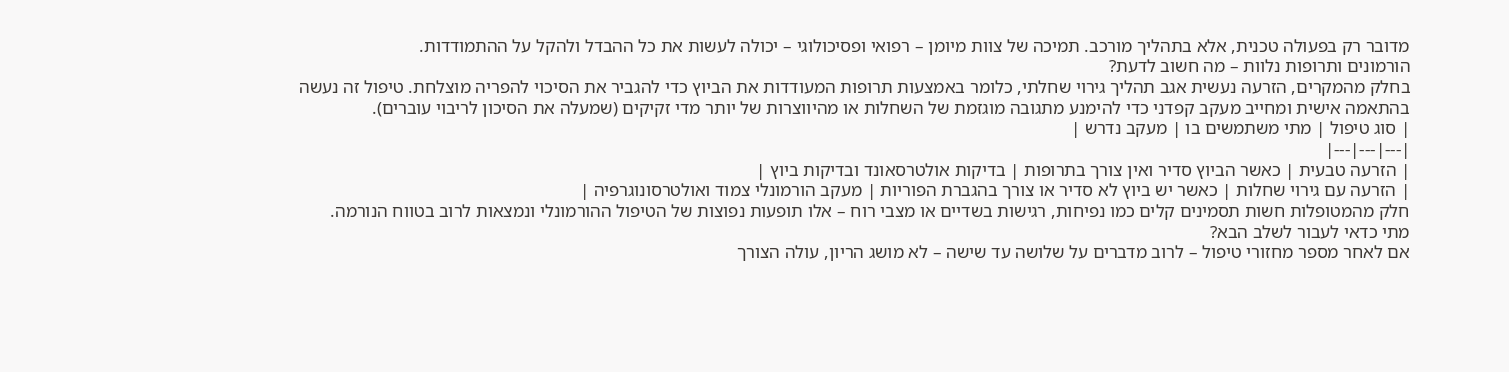מדובר רק בפעולה טכנית, אלא בתהליך מורכב. תמיכה של צוות מיומן – רפואי ופסיכולוגי – יכולה לעשות את כל ההבדל ולהקל על ההתמודדות.
הורמונים ותרופות נלוות – מה חשוב לדעת?
בחלק מהמקרים, הזרעה נעשית אגב תהליך גירוי שחלתי, כלומר באמצעות תרופות המעודדות את הביוץ כדי להגביר את הסיכוי להפריה מוצלחת. טיפול זה נעשה בהתאמה אישית ומחייב מעקב קפדני כדי להימנע מתגובה מוגזמת של השחלות או מהיווצרות של יותר מדי זקיקים (שמעלה את הסיכון לריבוי עוברים).
| סוג טיפול | מתי משתמשים בו | מעקב נדרש |
|---|---|---|
| הזרעה טבעית | כאשר הביוץ סדיר ואין צורך בתרופות | בדיקות אולטרסאונד ובדיקות ביוץ |
| הזרעה עם גירוי שחלות | כאשר יש ביוץ לא סדיר או צורך בהגברת הפוריות | מעקב הורמונלי צמוד ואולטרסונוגרפיה |
חלק מהמטופלות חשות תסמינים קלים כמו נפיחות, רגישות בשדיים או מצבי רוח – אלו תופעות נפוצות של הטיפול ההורמונלי ונמצאות לרוב בטווח הנורמה.
מתי כדאי לעבור לשלב הבא?
אם לאחר מספר מחזורי טיפול – לרוב מדברים על שלושה עד שישה – לא מושג הריון, עולה הצורך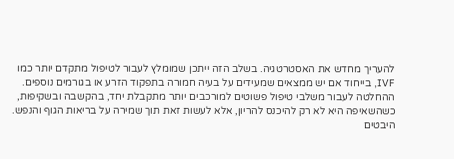להעריך מחדש את האסטרטגיה. בשלב הזה ייתכן שמומלץ לעבור לטיפול מתקדם יותר כמו IVF, בייחוד אם יש ממצאים שמעידים על בעיה חמורה בתפקוד הזרע או בגורמים נוספים.
ההחלטה לעבור משלבי טיפול פשוטים למורכבים יותר מתקבלת יחד, בהקשבה ובשקיפות, כשהשאיפה היא לא רק להיכנס להריון, אלא לעשות זאת תוך שמירה על בריאות הגוף והנפש.
היבטים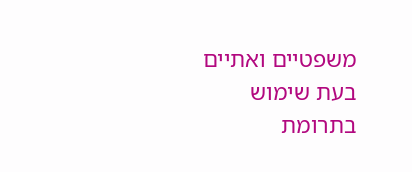משפטיים ואתיים
בעת שימוש בתרומת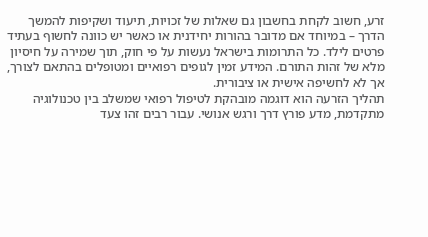זרע, חשוב לקחת בחשבון גם שאלות של זכויות, תיעוד ושקיפות להמשך הדרך – במיוחד אם מדובר בהורות יחידנית או כאשר יש כוונה לחשוף בעתיד פרטים לילד. כל התרומות בישראל נעשות על פי חוק, תוך שמירה על חיסיון מלא של זהות התורם. המידע זמין לגופים רפואיים ומטופלים בהתאם לצורך, אך לא לחשיפה אישית או ציבורית.
תהליך הזרעה הוא דוגמה מובהקת לטיפול רפואי שמשלב בין טכנולוגיה מתקדמת, מדע פורץ דרך ורגש אנושי. עבור רבים זהו צעד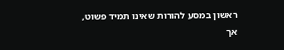ראשון במסע להורות שאינו תמיד פשוט, אך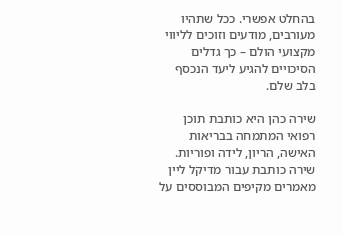בהחלט אפשרי. ככל שתהיו מעורבים, מודעים וזוכים לליווי מקצועי הולם – כך גדלים הסיכויים להגיע ליעד הנכסף בלב שלם.

שירה כהן היא כותבת תוכן רפואי המתמחה בבריאות האישה, הריון, לידה ופוריות. שירה כותבת עבור מדיקל ליין מאמרים מקיפים המבוססים על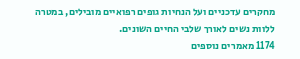מחקרים עדכניים ועל הנחיות גופים רפואיים מובילים, במטרה ללוות נשים לאורך שלבי החיים השונים.
1174 מאמרים נוספים